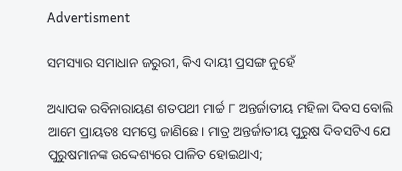Advertisment

ସମସ୍ୟାର ସମାଧାନ ଜରୁରୀ, କିଏ ଦାୟୀ ପ୍ରସଙ୍ଗ ନୁହେଁ

ଅଧ୍ୟାପକ ରବିନାରାୟଣ ଶତପଥୀ ମାର୍ଚ୍ଚ ୮ ଅନ୍ତର୍ଜାତୀୟ ମହିଳା ଦିବସ ବୋଲି ଆମେ ପ୍ରାୟତଃ ସମସ୍ତେ ଜାଣିଛେ। ମାତ୍ର ଅନ୍ତର୍ଜାତୀୟ ପୁରୁଷ ଦିବସଟିଏ ଯେ ପୁରୁଷମାନଙ୍କ ଉଦ୍ଦେଶ୍ୟରେ ପାଳିତ ହୋଇଥାଏ;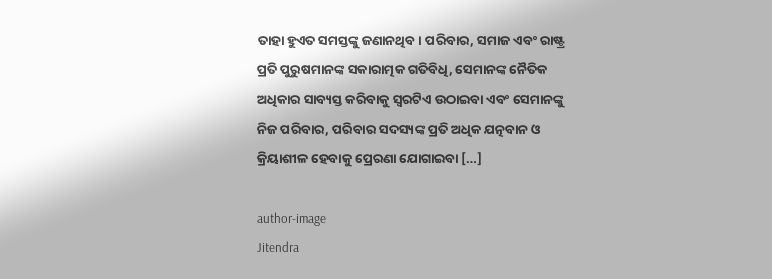ତାହା ହୁଏତ ସମସ୍ତଙ୍କୁ ଜଣାନଥିବ। ପରିବାର, ସମାଜ ଏବଂ ରାଷ୍ଟ୍ର ପ୍ରତି ପୁରୁଷମାନଙ୍କ ସକାରାତ୍ମକ ଗତିବିଧି, ସେମାନଙ୍କ ନୈତିକ ଅଧିକାର ସାବ୍ୟସ୍ତ କରିବାକୁ ସ୍ୱରଟିଏ ଉଠାଇବା ଏବଂ ସେମାନଙ୍କୁ ନିଜ ପରିବାର, ପରିବାର ସଦସ୍ୟଙ୍କ ପ୍ରତି ଅଧିକ ଯତ୍ନବାନ ଓ କ୍ରିୟାଶୀଳ ହେବାକୁ ପ୍ରେରଣା ଯୋଗାଇବା […]

author-image
Jitendra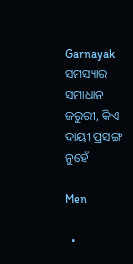Garnayak
ସମସ୍ୟାର ସମାଧାନ ଜରୁରୀ, କିଏ ଦାୟୀ ପ୍ରସଙ୍ଗ ନୁହେଁ

Men

  •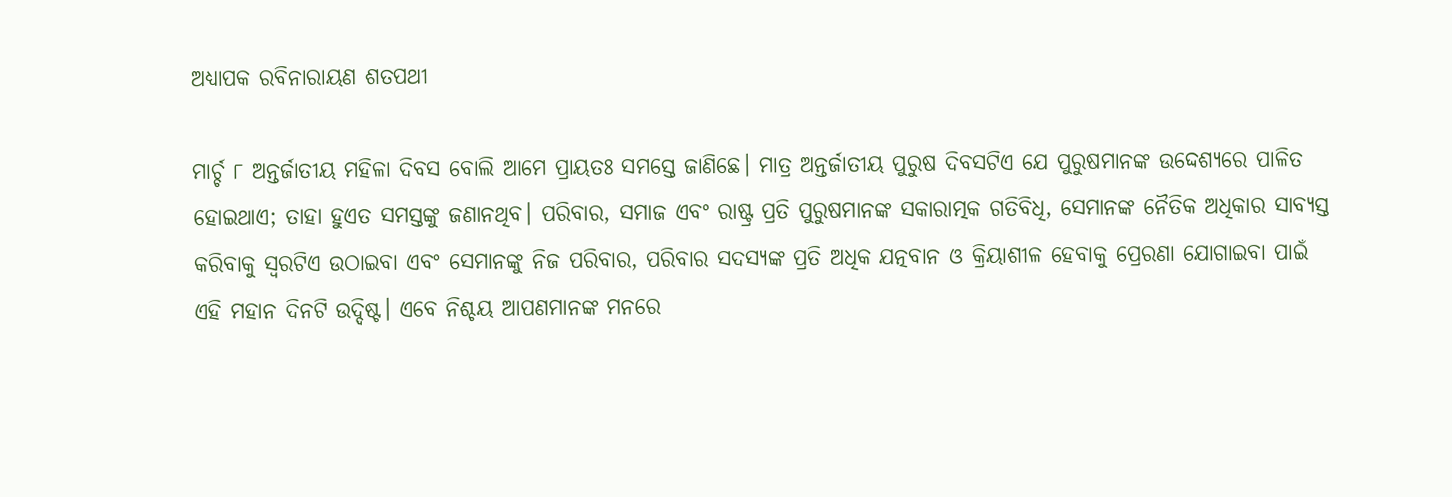ଅଧ୍ୟାପକ ରବିନାରାୟଣ ଶତପଥୀ

ମାର୍ଚ୍ଚ ୮ ଅନ୍ତର୍ଜାତୀୟ ମହିଳା ଦିବସ ବୋଲି ଆମେ ପ୍ରାୟତଃ ସମସ୍ତେ ଜାଣିଛେ। ମାତ୍ର ଅନ୍ତର୍ଜାତୀୟ ପୁରୁଷ ଦିବସଟିଏ ଯେ ପୁରୁଷମାନଙ୍କ ଉଦ୍ଦେଶ୍ୟରେ ପାଳିତ ହୋଇଥାଏ; ତାହା ହୁଏତ ସମସ୍ତଙ୍କୁ ଜଣାନଥିବ। ପରିବାର, ସମାଜ ଏବଂ ରାଷ୍ଟ୍ର ପ୍ରତି ପୁରୁଷମାନଙ୍କ ସକାରାତ୍ମକ ଗତିବିଧି, ସେମାନଙ୍କ ନୈତିକ ଅଧିକାର ସାବ୍ୟସ୍ତ କରିବାକୁ ସ୍ୱରଟିଏ ଉଠାଇବା ଏବଂ ସେମାନଙ୍କୁ ନିଜ ପରିବାର, ପରିବାର ସଦସ୍ୟଙ୍କ ପ୍ରତି ଅଧିକ ଯତ୍ନବାନ ଓ କ୍ରିୟାଶୀଳ ହେବାକୁ ପ୍ରେରଣା ଯୋଗାଇବା ପାଇଁ ଏହି ମହାନ ଦିନଟି ଉଦ୍ଦିଷ୍ଟ। ଏବେ ନିଶ୍ଚୟ ଆପଣମାନଙ୍କ ମନରେ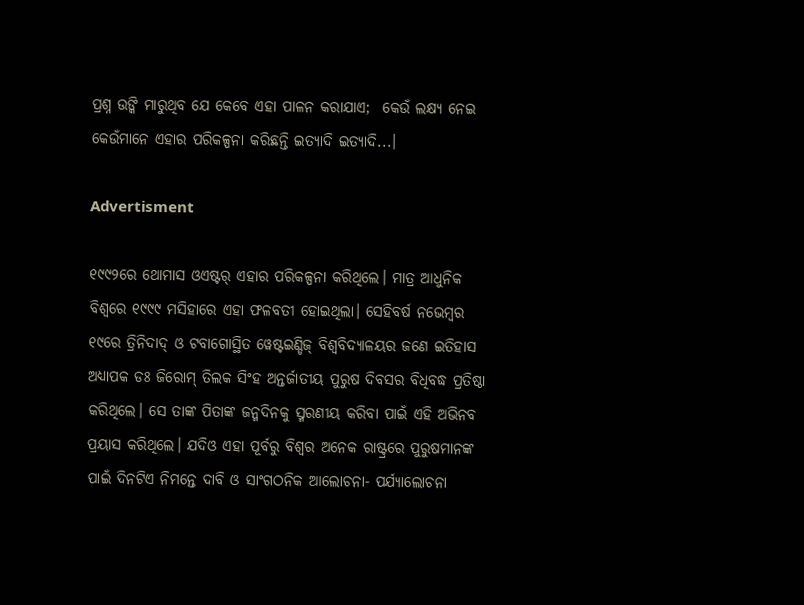ପ୍ରଶ୍ନ ଉଙ୍କି ମାରୁଥିବ ଯେ କେବେ ଏହା ପାଳନ କରାଯାଏ;  କେଉଁ ଲକ୍ଷ୍ୟ ନେଇ କେଉଁମାନେ ଏହାର ପରିକଳ୍ପନା କରିଛନ୍ତି ଇତ୍ୟାଦି ଇତ୍ୟାଦି...।

Advertisment

୧୯୯୨ରେ ଥୋମାସ ଓଏଷ୍ଟର୍‌ ଏହାର ପରିକଳ୍ପନା କରିଥିଲେ। ମାତ୍ର ଆଧୁନିକ ବିଶ୍ୱରେ ୧୯୯୯ ମସିହାରେ ଏହା ଫଳବତୀ ହୋଇଥିଲା। ସେହିବର୍ଷ ନଭେମ୍ୱର ୧୯ରେ ତ୍ରିନିଦାଦ୍‌ ଓ ଟବାଗୋସ୍ଥିତ ୱେଷ୍ଟଇଣ୍ଡିଜ୍ ବିଶ୍ୱବିଦ୍ୟାଳୟର ଜଣେ ଇତିହାସ ଅଧ୍ୟାପକ ଡଃ ଜିରୋମ୍ ତିଲକ ସିଂହ ଅନ୍ତର୍ଜାତୀୟ ପୁରୁଷ ଦିବସର ବିଧିବଦ୍ଧ ପ୍ରତିଷ୍ଠା କରିଥିଲେ। ସେ ତାଙ୍କ ପିତାଙ୍କ ଜନ୍ମଦିନକୁ ସ୍ମରଣୀୟ କରିବା ପାଇଁ ଏହି ଅଭିନବ ପ୍ରୟାସ କରିଥିଲେ। ଯଦିଓ ଏହା ପୂର୍ବରୁ ବିଶ୍ୱର ଅନେକ ରାଷ୍ଟ୍ରରେ ପୁରୁଷମାନଙ୍କ ପାଇଁ ଦିନଟିଏ ନିମନ୍ତେ ଦାବି ଓ ସାଂଗଠନିକ ଆଲୋଚନା- ପର୍ଯ୍ୟାଲୋଚନା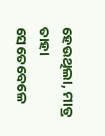ହେଉଥିଲା, ମାତ୍ର ତାହା ସେତେବେଳେ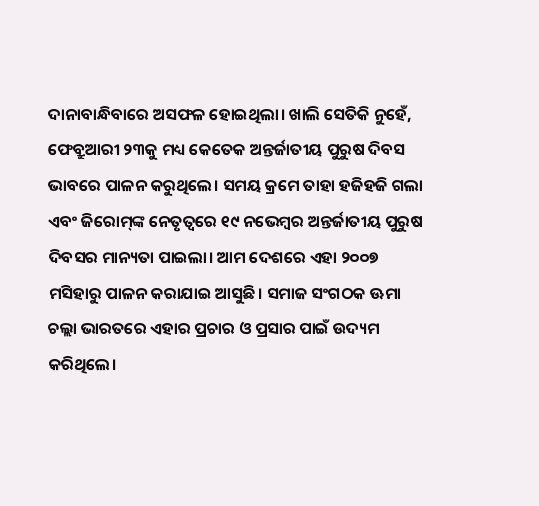ଦାନାବାନ୍ଧିବାରେ ଅସଫଳ ହୋଇଥିଲା। ଖାଲି ସେତିକି ନୁହେଁ, ଫେବ୍ରୁଆରୀ ୨୩କୁ ମଧ୍ୟ କେତେକ ଅନ୍ତର୍ଜାତୀୟ ପୁରୁଷ ଦିବସ ଭାବରେ ପାଳନ କରୁଥିଲେ। ସମୟ କ୍ରମେ ତାହା ହଜିହଜି ଗଲା ଏବଂ ଜିରୋମ୍‌ଙ୍କ ନେତୃତ୍ୱରେ ୧୯ ନଭେମ୍ୱର ଅନ୍ତର୍ଜାତୀୟ ପୁରୁଷ ଦିବସର ମାନ୍ୟତା ପାଇଲା। ଆମ ଦେଶରେ ଏହା ୨୦୦୭ ମସିହାରୁ ପାଳନ କରାଯାଇ ଆସୁଛି। ସମାଜ ସଂଗଠକ ଊମା ଚଲ୍ଲା ଭାରତରେ ଏହାର ପ୍ରଚାର ଓ ପ୍ରସାର ପାଇଁ ଉଦ୍ୟମ କରିଥିଲେ।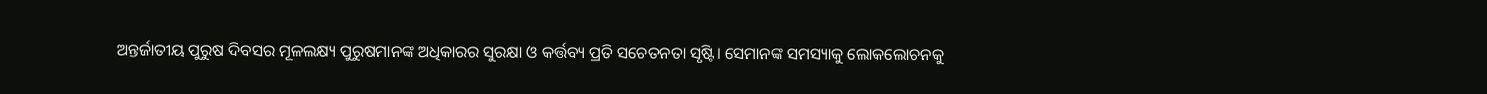ଅନ୍ତର୍ଜାତୀୟ ପୁରୁଷ ଦିବସର ମୂଳଲକ୍ଷ୍ୟ ପୁରୁଷମାନଙ୍କ ଅଧିକାରର ସୁରକ୍ଷା ଓ କର୍ତ୍ତବ୍ୟ ପ୍ରତି ସଚେତନତା ସୃଷ୍ଟି। ସେମାନଙ୍କ ସମସ୍ୟାକୁ ଲୋକଲୋଚନକୁ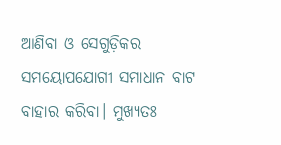ଆଣିବା ଓ ସେଗୁଡ଼ିକର ସମୟୋପଯୋଗୀ ସମାଧାନ ବାଟ ବାହାର କରିବା। ମୁଖ୍ୟତଃ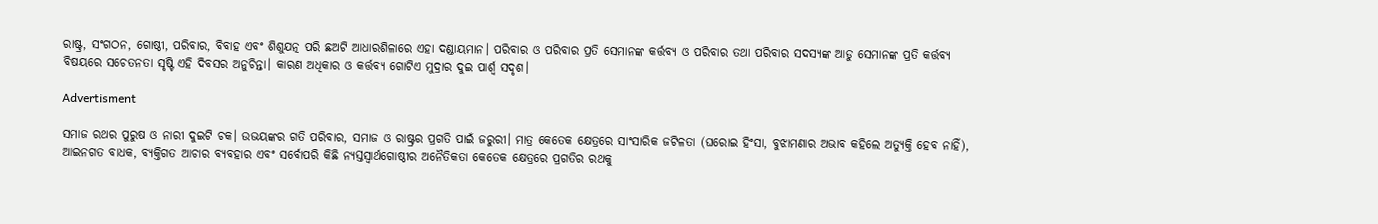ରାଷ୍ଟ୍ର, ସଂଗଠନ, ଗୋଷ୍ଠୀ, ପରିବାର, ବିବାହ ଏବଂ ଶିଶୁଯତ୍ନ ପରି ଛଅଟି ଆଧାରଶିଳାରେ ଏହା ଦଣ୍ଡାୟମାନ। ପରିବାର ଓ ପରିବାର ପ୍ରତି ସେମାନଙ୍କ କର୍ତ୍ତବ୍ୟ ଓ ପରିବାର ତଥା ପରିବାର ସଦସ୍ୟଙ୍କ ଆଡୁ ସେମାନଙ୍କ ପ୍ରତି କର୍ତ୍ତବ୍ୟ ବିଷୟରେ ସଚେତନତା ସୃଷ୍ଟି ଏହି ଦିବସର ଅନୁଚିନ୍ତା। କାରଣ ଅଧିକାର ଓ କର୍ତ୍ତବ୍ୟ ଗୋଟିଏ ମୁଦ୍ରାର ଦୁଇ ପାର୍ଶ୍ୱ ସଦୃଶ।

Advertisment

ସମାଜ ରଥର ପୁରୁଷ ଓ ନାରୀ ଦୁଇଟି ଚକ। ଉଭୟଙ୍କର ଗତି ପରିବାର, ସମାଜ ଓ ରାଷ୍ଟ୍ରର ପ୍ରଗତି ପାଇଁ ଜରୁରୀ। ମାତ୍ର କେତେକ କ୍ଷେତ୍ରରେ ସାଂସାରିକ ଜଟିଳତା (ଘରୋଇ ହିଂସା, ବୁଝାମଣାର ଅଭାବ କହିଲେ ଅତ୍ୟୁକ୍ତି ହେବ ନାହିଁ), ଆଇନଗତ ବାଧକ, ବ୍ୟକ୍ତିଗତ ଆଚାର ବ୍ୟବହାର ଏବଂ ସର୍ବୋପରି କିଛି ନ୍ୟସ୍ତସ୍ୱାର୍ଥଗୋଷ୍ଠୀର ଅନୈତିକତା କେତେକ କ୍ଷେତ୍ରରେ ପ୍ରଗତିର ରଥକୁ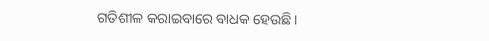ଗତିଶୀଳ କରାଇବାରେ ବାଧକ ହେଉଛି।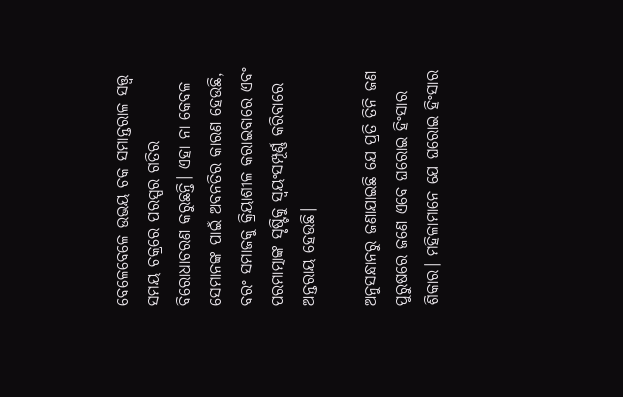ବେଳେବେଳେ ଉଭୟ ଚକ ସମାନ୍ତରାଳ ସତ୍ତ୍ୱ ସମୟ ଚକ୍ରରେ ପରସ୍ପର ଗତିର ବିରୋଧାଚରଣ କରୁଛନ୍ତି। ଏହା ନା କେବଳ ସେମାନଙ୍କ ପାଇଁ ଅବନତିର କାରଣ ହେଉଛି, ବରଂ ସମାଜକୁ କ୍ରିୟାଶୀଳ କରାଇବାରେ ଏବଂ ପରମାତ୍ମାଙ୍କ ସୃଷ୍ଟିକୁ ସ୍ୱୟଂସମ୍ପୂର୍ଣ୍ଣ କରିବାରେ ଅନ୍ତରାୟ ହେଉଛି।

ଅନୁସନ୍ଧାନରୁ ଜଣାଯାଇଛି ଯେ ପ୍ରତି ତିନି ଜଣ ପୁରୁଷରେ ଜଣେ ଏବେ ଘରୋଇ ହିଂସାର ଶିକାର। ମହିଳାମାନେ ଯେ ଘରୋଇ ହିଂସାର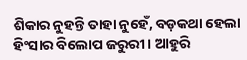ଶିକାର ନୁହନ୍ତି ତାହା ନୁହେଁ, ବଡ଼କଥା ହେଲା ହିଂସାର ବିଲୋପ ଜରୁରୀ। ଆହୁରି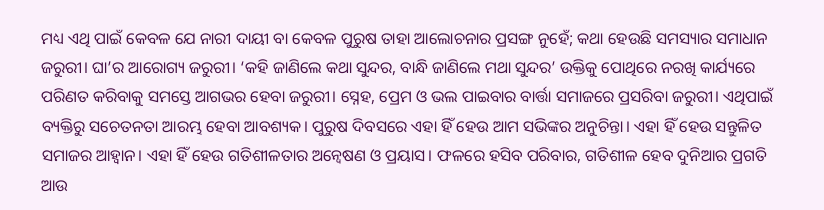ମଧ୍ୟ ଏଥି ପାଇଁ କେବଳ ଯେ ନାରୀ ଦାୟୀ ବା କେବଳ ପୁରୁଷ ତାହା ଆଲୋଚନାର ପ୍ରସଙ୍ଗ ନୁହେଁ; କଥା ହେଉଛି ସମସ୍ୟାର ସମାଧାନ ଜରୁରୀ। ଘା’ର ଆରୋଗ୍ୟ ଜରୁରୀ। ‘କହି ଜାଣିଲେ କଥା ସୁନ୍ଦର, ବାନ୍ଧି ଜାଣିଲେ ମଥା ସୁନ୍ଦର’ ଉକ୍ତିକୁ ପୋଥିରେ ନରଖି କାର୍ଯ୍ୟରେ ପରିଣତ କରିବାକୁ ସମସ୍ତେ ଆଗଭର ହେବା ଜରୁରୀ। ସ୍ନେହ, ପ୍ରେମ ଓ ଭଲ ପାଇବାର ବାର୍ତ୍ତା ସମାଜରେ ପ୍ରସରିବା ଜରୁରୀ। ଏଥିପାଇଁ ବ୍ୟକ୍ତିରୁ ସଚେତନତା ଆରମ୍ଭ ହେବା ଆବଶ୍ୟକ। ପୁରୁଷ ଦିବସରେ ଏହା ହିଁ ହେଉ ଆମ ସଭିଙ୍କର ଅନୁଚିନ୍ତା। ଏହା ହିଁ ହେଉ ସନ୍ତୁଳିତ ସମାଜର ଆହ୍ୱାନ। ଏହା ହିଁ ହେଉ ଗତିଶୀଳତାର ଅନ୍ୱେଷଣ ଓ ପ୍ରୟାସ। ଫଳରେ ହସିବ ପରିବାର, ଗତିଶୀଳ ହେବ ଦୁନିଆର ପ୍ରଗତି ଆଉ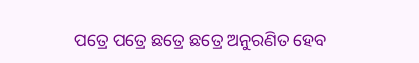ପତ୍ରେ ପତ୍ରେ ଛତ୍ରେ ଛତ୍ରେ ଅନୁରଣିତ ହେବ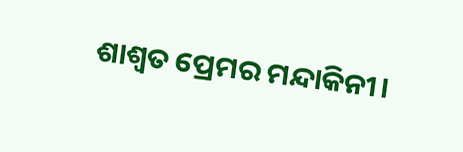ଶାଶ୍ୱତ ପ୍ରେମର ମନ୍ଦାକିନୀ।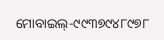ମୋବାଇଲ‌୍‍-୯୯୩୭୯୪୮୯୭୮